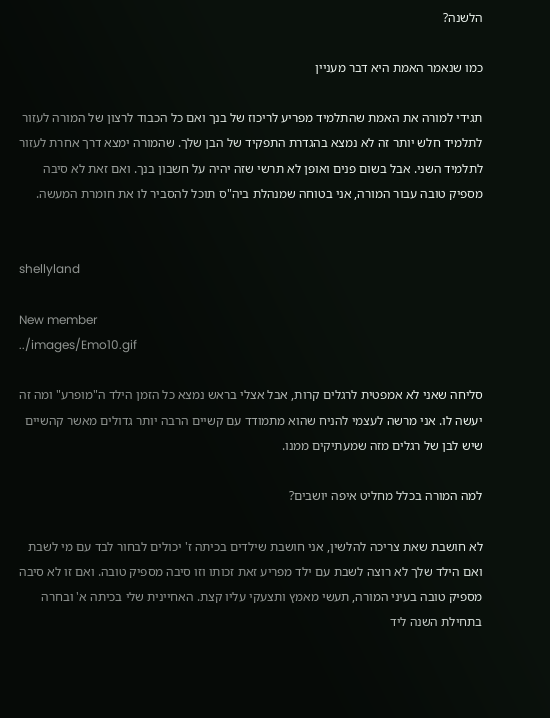הלשנה?

כמו שנאמר האמת היא דבר מעניין

תגידי למורה את האמת שהתלמיד מפריע לריכוז של בנך ואם כל הכבוד לרצון של המורה לעזור לתלמיד חלש יותר זה לא נמצא בהגדרת התפקיד של הבן שלך. שהמורה ימצא דרך אחרת לעזור לתלמיד השני. אבל בשום פנים ואופן לא תרשי שזה יהיה על חשבון בנך. ואם זאת לא סיבה מספיק טובה עבור המורה, אני בטוחה שמנהלת ביה"ס תוכל להסביר לו את חומרת המעשה.


shellyland

New member
../images/Emo10.gif

סליחה שאני לא אמפטית לרגלים קרות, אבל אצלי בראש נמצא כל הזמן הילד ה"מופרע" ומה זה יעשה לו. אני מרשה לעצמי להניח שהוא מתמודד עם קשיים הרבה יותר גדולים מאשר קהשיים שיש לבן של רגלים מזה שמעתיקים ממנו.

למה המורה בכלל מחליט איפה יושבים?

לא חושבת שאת צריכה להלשין, אני חושבת שילדים בכיתה ז' יכולים לבחור לבד עם מי לשבת ואם הילד שלך לא רוצה לשבת עם ילד מפריע זאת זכותו וזו סיבה מספיק טובה. ואם זו לא סיבה מספיק טובה בעיני המורה, תעשי מאמץ ותצעקי עליו קצת. האחיינית שלי בכיתה א' ובחרה בתחילת השנה ליד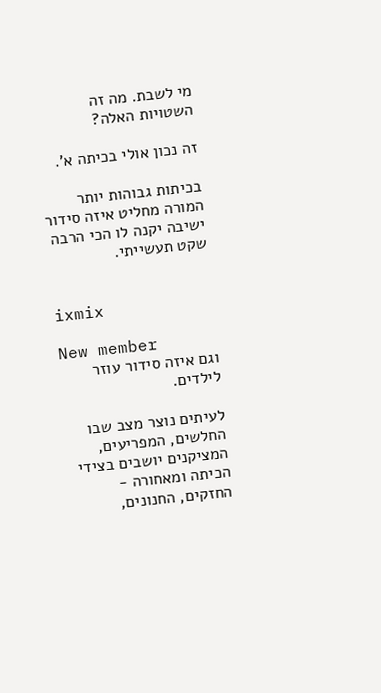מי לשבת. מה זה השטויות האלה?

זה נכון אולי בכיתה א'.

בכיתות גבוהות יותר המורה מחליט איזה סידור ישיבה יקנה לו הכי הרבה שקט תעשייתי.


ixmix

New member
וגם איזה סידור עוזר לילדים.

לעיתים נוצר מצב שבו החלשים, המפריעים, המציקנים יושבים בצידי הכיתה ומאחורה - החזקים, החנונים,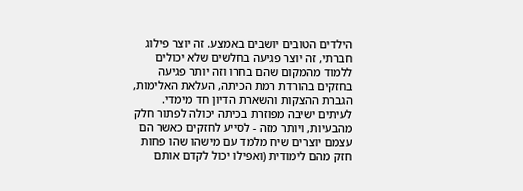הילדים הטובים יושבים באמצע. זה יוצר פילוג חברתי, זה יוצר פגיעה בחלשים שלא יכולים ללמוד מהמקום שהם בחרו וזה יותר פגיעה בחזקים בהורדת רמת הכיתה, העלאת האלימות, הגברת ההצקות והשארת הדיון חד מימדי. לעיתים ישיבה מפוזרת בכיתה יכולה לפתור חלק מהבעיות, ויותר מזה - לסייע לחזקים כאשר הם עצמם יוצרים שיח מלמד עם מישהו שהו פחות חזק מהם לימודית (ואפילו יכול לקדם אותם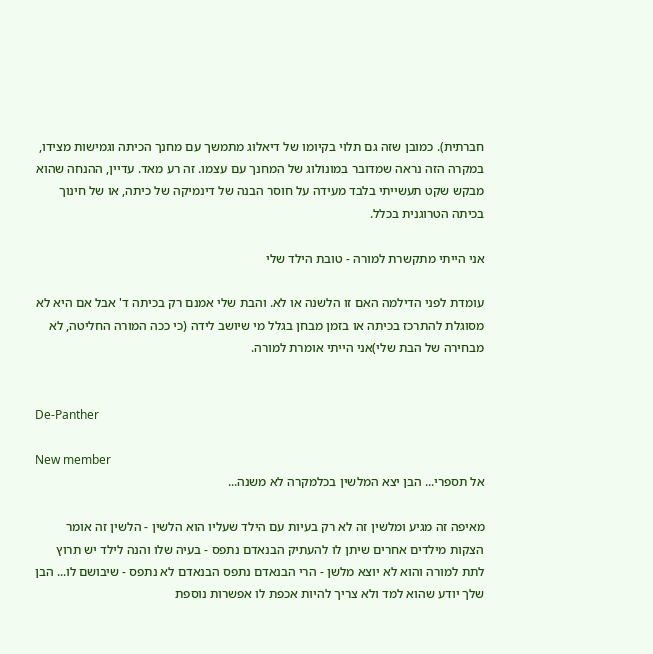חברתית). כמובן שזה גם תלוי בקיומו של דיאלוג מתמשך עם מחנך הכיתה וגמישות מצידו, במקרה הזה נראה שמדובר במונולוג של המחנך עם עצמו. זה רע מאד. עדיין, ההנחה שהוא מבקש שקט תעשייתי בלבד מעידה על חוסר הבנה של דינמיקה של כיתה, או של חינוך בכיתה הטרוגנית בכלל.

אני הייתי מתקשרת למורה - טובת הילד שלי

עומדת לפני הדילמה האם זו הלשנה או לא. והבת שלי אמנם רק בכיתה ד' אבל אם היא לא מסוגלת להתרכז בכיתה או בזמן מבחן בגלל מי שיושב לידה (כי ככה המורה החליטה, לא מבחירה של הבת שלי)אני הייתי אומרת למורה.


De-Panther

New member
אל תספרי... הבן יצא המלשין בכלמקרה לא משנה...

מאיפה זה מגיע ומלשין זה לא רק בעיות עם הילד שעליו הוא הלשין - הלשין זה אומר הצקות מילדים אחרים שיתן לו להעתיק הבנאדם נתפס - בעיה שלו והנה לילד יש תרוץ לתת למורה והוא לא יוצא מלשן - הרי הבנאדם נתפס הבנאדם לא נתפס - שיבושם לו... הבן שלך יודע שהוא למד ולא צריך להיות אכפת לו אפשרות נוספת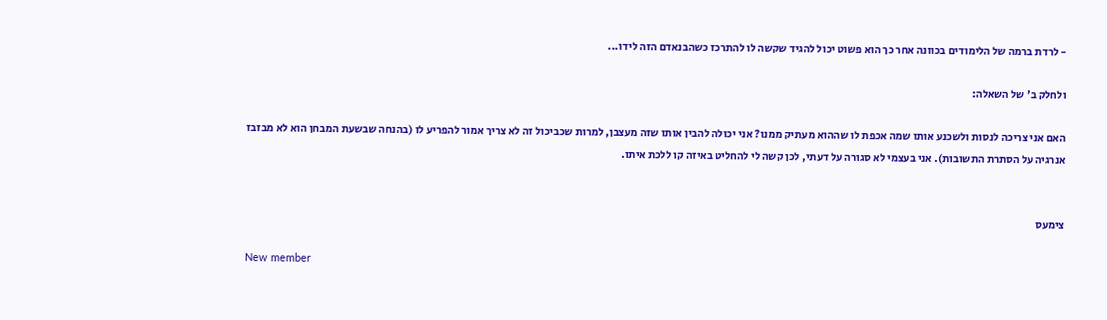- לרדת ברמה של הלימודים בכוונה אחר כך הוא פשוט יכול להגיד שקשה לו להתרכז כשהבנאדם הזה לידו...

ולחלק ב' של השאלה:

האם אני צריכה לנסות ולשכנע אותו שמה אכפת לו שההוא מעתיק ממנו? אני יכולה להבין אותו שזה מעצבן, למרות שכביכול זה לא צריך אמור להפריע לו (בהנחה שבשעת המבחן הוא לא מבזבז אנרגיה על הסתרת התשובות). אני בעצמי לא סגורה על דעתי, לכן קשה לי להחליט באיזה קו ללכת איתו.


צימעס

New member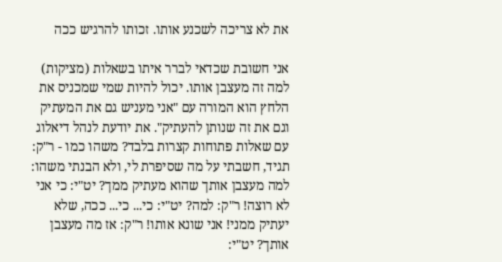את לא צריכה לשכנע אותו. זכותו להרגיש ככה

אני חשובת שכדאי לברר איתו בשאלות (מציקות) למה זה מעצבן אותו. יכול להיות שמי שמכניס את הלחץ הוא המורה עם "אני מעניש גם את המעתיק וגם את זה שנותן להעתיק". את יודעת לנהל דיאלוג עם שאלות פתוחות קצרות בלבד? משהו כמו - ר"ק: תגיד, חשבתי על מה שסיפרת לי, ולא הבנתי משהו: למה מעצבן אותך שהוא מעתיק ממך? יט"י: כי אני לא רוצה! ר"ק: למה? יט"י: כי... כי... ככה, שלא יעתיק ממני! אני שונא אותו! ר"ק: אז מה מעצבן אותך? יט"י: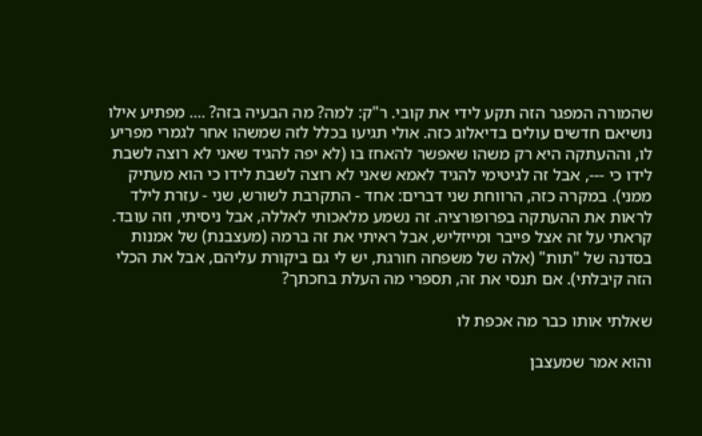שהמורה המפגר הזה תקע לידי את קובי. ר"ק: למה? מה הבעיה בזה? .... מפתיע אילו נושיאם חדשים עולים בדיאלוג כזה. אולי תגיעו בכלל לזה שמשהו אחר לגמרי מפריע לו, וההעתקה היא רק משהו שאפשר להאחז בו (לא יפה להגיד שאני לא רוצה לשבת לידו כי ---, אבל זה לגיטימי להגיד לאמא שאני לא רוצה לשבת לידו כי הוא מעתיק ממני). במקרה כזה, הרווחת שני דברים: אחד - התקרבת לשורש, שני - עזרת לילד לראות את ההעתקה בפרופורציה. זה נשמע מלאכותי לאללה, אבל ניסיתי, וזה עובד. קראתי על זה אצל פייבר ומייזליש, אבל ראיתי את זה ברמה (מעצבנת) של אמנות בסדנה של "תות" (אלה של משפחה חורגת, יש לי גם ביקורת עליהם, אבל את הכלי הזה קיבלתי). אם תנסי את זה, תספרי מה העלת בחכתך?

שאלתי אותו כבר מה אכפת לו

והוא אמר שמעצבן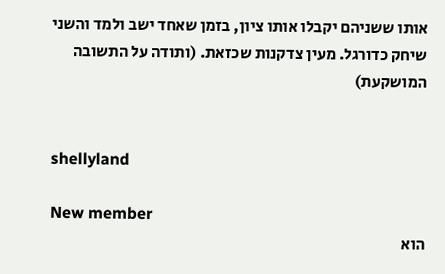אותו ששניהם יקבלו אותו ציון, בזמן שאחד ישב ולמד והשני שיחק כדורגל. מעין צדקנות שכזאת. (ותודה על התשובה המושקעת)


shellyland

New member
הוא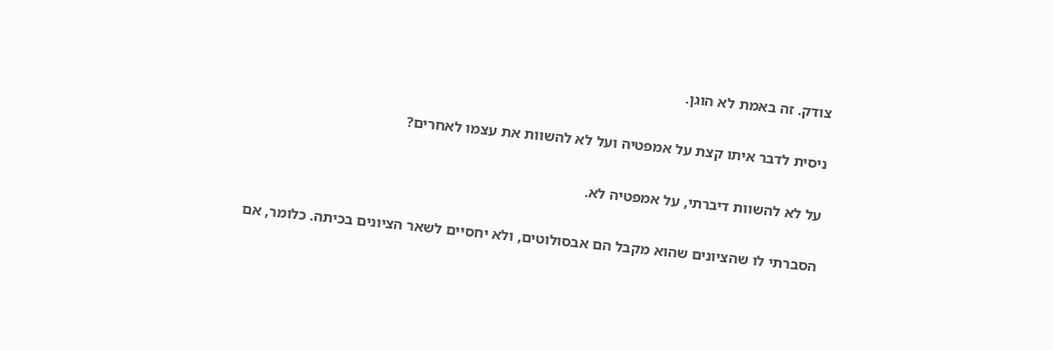צודק. זה באמת לא הוגן.

ניסית לדבר איתו קצת על אמפטיה ועל לא להשוות את עצמו לאחרים?

על לא להשוות דיברתי, על אמפטיה לא.

הסברתי לו שהציונים שהוא מקבל הם אבסולוטים, ולא יחסיים לשאר הציונים בכיתה. כלומר, אם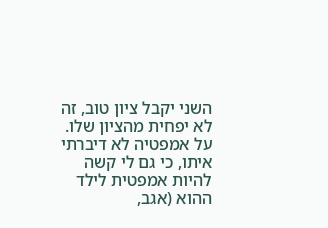השני יקבל ציון טוב, זה לא יפחית מהציון שלו. על אמפטיה לא דיברתי איתו, כי גם לי קשה להיות אמפטית לילד ההוא (אגב,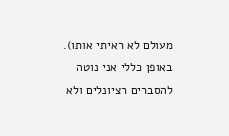מעולם לא ראיתי אותו). באופן כללי אני נוטה להסברים רציונלים ולא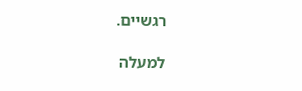רגשיים.

למעלה